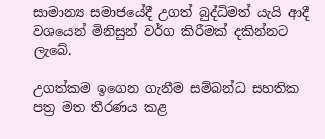සාමාන්‍ය සමාජයේදී උගත් බුද්ධිමත් යැයි ආදී වශයෙන් මිනිසුන් වර්ග කිරීමක් දකින්නට ලැබේ.

උගත්කම ඉගෙන ගැනීම සම්බන්ධ සහතික පත්‍ර මත තීරණය කළ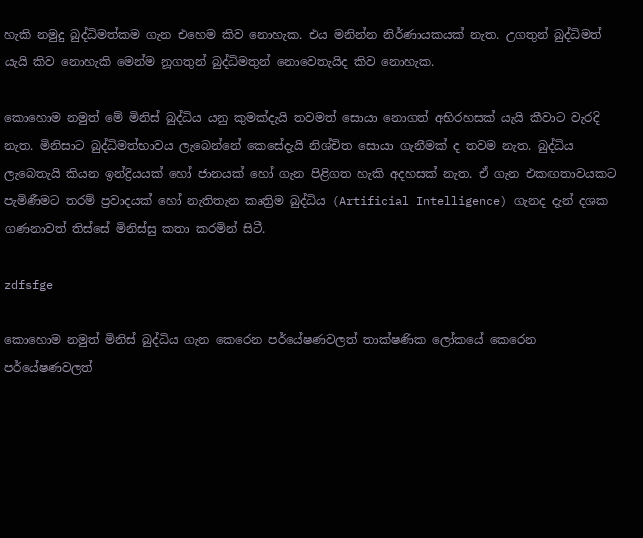හැකි නමුදු බුද්ධිමත්කම ගැන එහෙම කිව නොහැක. එය මනින්න නිර්ණායකයක් නැත. උගතුන් බුද්ධිමත් යැයි කිව නොහැකි මෙන්ම නූගතුන් බුද්ධිමතුන් නොවෙතැයිද කිව නොහැක.

කොහොම නමුත් මේ මිනිස් බුද්ධිය යනු කුමක්දැයි තවමත් සොයා නොගත් අභිරහසක් යැයි කීවාට වැරදි නැත. මිනිසාට බුද්ධිමත්භාවය ලැබෙන්නේ කෙසේදැයි නිශ්චිත සොයා ගැනීමක් ද තවම නැත. බුද්ධිය ලැබෙතැයි කියන ඉන්ද්‍රියයක් හෝ ජානයක් හෝ ගැන පිළිගත හැකි අදහසක් නැත. ඒ ගැන එකඟතාවයකට පැමිණීමට තරම් ප්‍රවාදයක් හෝ නැතිතැන කෘත්‍රිම බුද්ධිය (Artificial Intelligence) ගැනද දැන් දශක ගණනාවත් තිස්සේ මිනිස්සු කතා කරමින් සිටී.

zdfsfge

කොහොම නමුත් මිනිස් බුද්ධිය ගැන කෙරෙන පර්යේෂණවලත් තාක්ෂණික ලෝකයේ කෙරෙන පර්යේෂණවලත්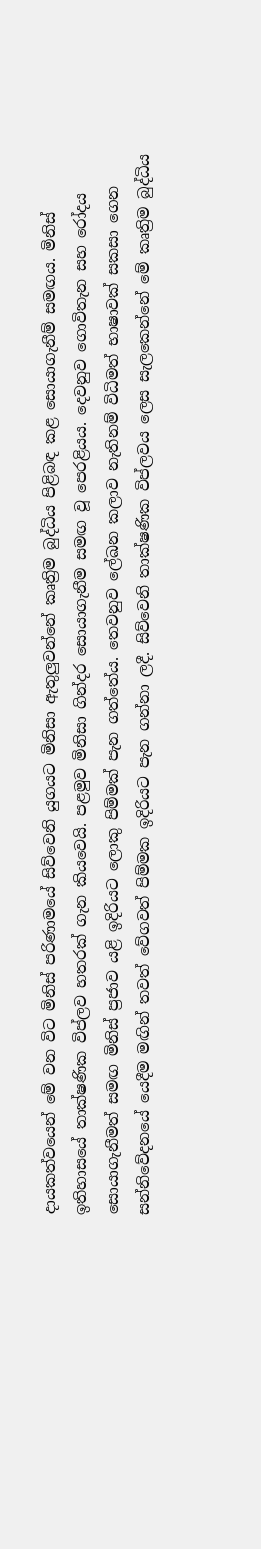දායකත්වයෙන් මේ වන විට මිනිස් පරිණාමයේ සිව්වෙනි යුගයට මිනිසා ඇතුලු‍වන්නේ කෘත්‍රිම බුද්ධිය පිළිබඳ කළ සොයාගැනීම් සමඟය. මිනිස් ඉතිහාසයේ තාක්ෂණික විප්ලව හතරක් ගැන කියවෙයි. පළමුව මිනිසා ගින්දර සොයාගැනීම සමඟ වූ පෙරළියය. දෙවනුව ගොවිතැන සහ රෝදය සොයාගැනීමත් සමඟ මිනිස් ප්‍රජාව යළි ඉදිරියට ලොකු පිම්මක් පැන ගත්තේය. තෙවනුව ලේඛන කලාව නැතිනම් විධිමත් භාෂාවක් සකසා ගෙන සන්නිවේදනයේ යෙදීම මඟින් තවත් වේගවත් පිම්මක ඉදිරියට පැන ගන්නා ලදී. සිව්වෙනි තාක්ෂණික විප්ලවය ලෙස සැලකෙන්නේ මේ කෘත්‍රිම බුද්ධිය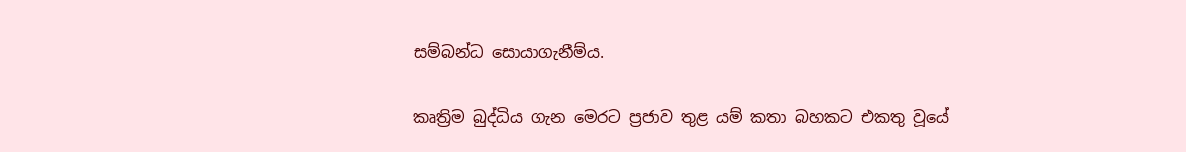සම්බන්ධ සොයාගැනීම්ය.

කෘත්‍රිම බුද්ධිය ගැන මෙරට ප්‍රජාව තුළ යම් කතා බහකට එකතු වූයේ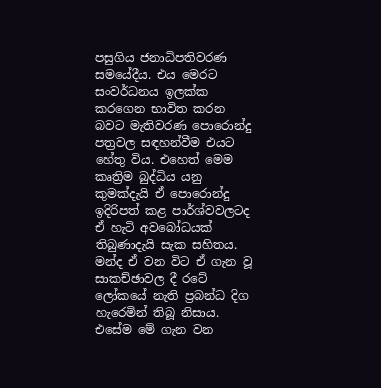පසුගිය ජනාධිපතිවරණ සමයේදීය. එය මෙරට සංවර්ධනය ඉලක්ක කරගෙන භාවිත කරන බවට මැතිවරණ පොරොන්දු පත්‍රවල සඳහන්වීම එයට හේතු විය. එහෙත් මෙම කෘත්‍රිම බුද්ධිය යනු කුමක්දැයි ඒ පොරොන්දු ඉදිරිපත් කළ පාර්ශ්වවලටද ඒ හැටි අවබෝධයක් තිබුණාදැයි සැක සහිතය. මන්ද ඒ වන විට ඒ ගැන වූ සාකච්ඡාවල දී රටේ ලෝකයේ නැති ප්‍රබන්ධ දිග හැරෙමින් තිබූ නිසාය. එසේම මේ ගැන වන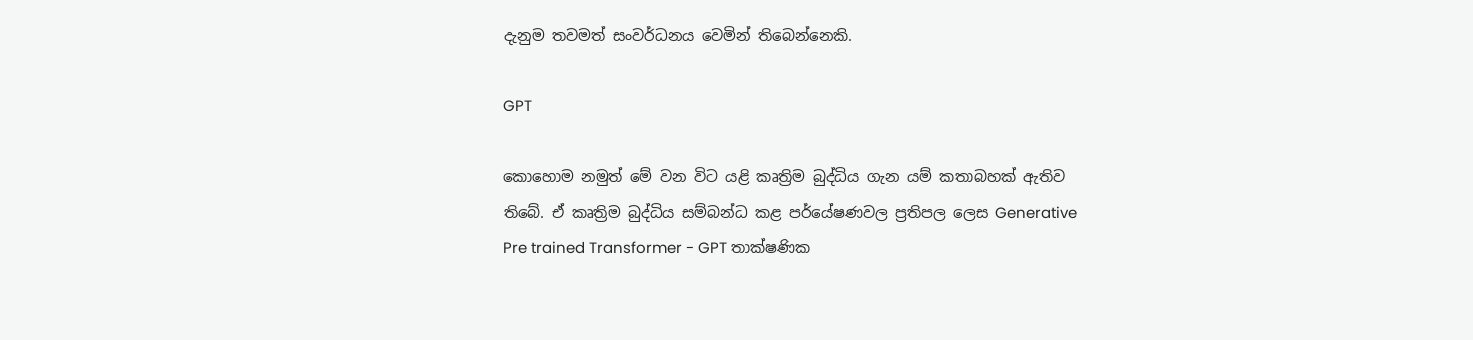දැනුම තවමත් සංවර්ධනය වෙමින් තිබෙන්නෙකි.

GPT

කොහොම නමුත් මේ වන විට යළි කෘත්‍රිම බුද්ධිය ගැන යම් කතාබහක් ඇතිව තිබේ. ඒ කෘත්‍රිම බුද්ධිය සම්බන්ධ කළ පර්යේෂණවල ප්‍රතිපල ලෙස Generative Pre trained Transformer - GPT තාක්ෂණික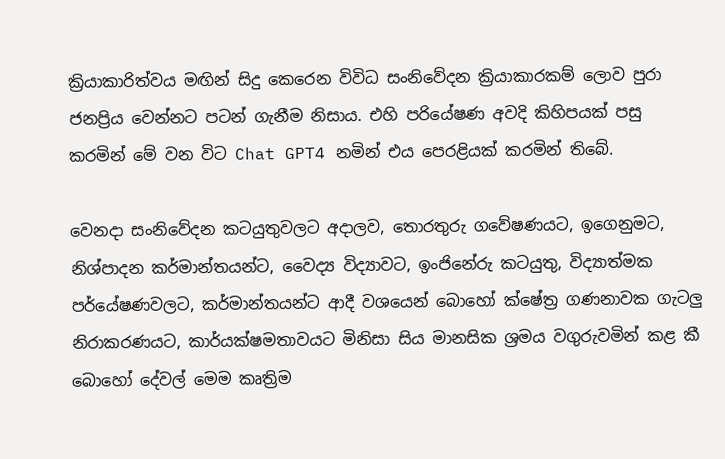ක්‍රියාකාරිත්වය මඟින් සිදු කෙරෙන විවිධ සංනිවේදන ක්‍රියාකාරකම් ලොව පුරා ජනප්‍රිය වෙන්නට පටන් ගැනීම නිසාය. එහි පරියේෂණ අවදි කිහිපයක් පසු කරමින් මේ වන විට Chat GPT4 නමින් එය පෙරළියක් කරමින් තිබේ.

වෙනදා සංනිවේදන කටයුතුවලට අදාලව, තොරතුරු ගවේෂණයට, ඉගෙනුමට, නිශ්පාදන කර්මාන්තයන්ට, වෛද්‍ය විද්‍යාවට, ඉංජිනේරු කටයුතු, විද්‍යාත්මක පර්යේෂණවලට, කර්මාන්තයන්ට ආදී වශයෙන් බොහෝ ක්ෂේත්‍ර ගණනාවක ගැටලු‍ නිරාකරණයට, කාර්යක්ෂමතාවයට මිනිසා සිය මානසික ශ්‍රමය වගුරුවමින් කළ කී බොහෝ දේවල් මෙම කෘත්‍රිම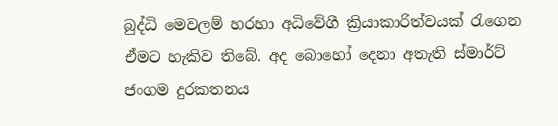බුද්ධි මෙවලම් හරහා අධිවේගී ක්‍රියාකාරිත්වයක් රැගෙන ඒමට හැකිව තිබේ. අද බොහෝ දෙනා අතැති ස්මාර්ට් ජංගම දුරකතනය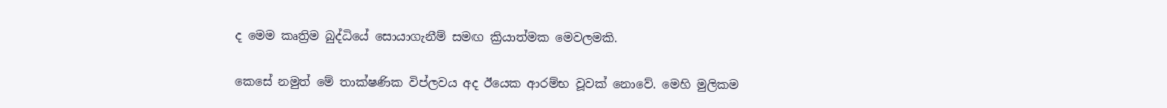ද මෙම කෘත්‍රිම බුද්ධියේ සොයාගැනීම් සමඟ ක්‍රියාත්මක මෙවලමකි.

කෙසේ නමුත් මේ තාක්ෂණික විප්ලවය අද ඊයෙක ආරම්භ වූවක් නොවේ. මෙහි මුලිකම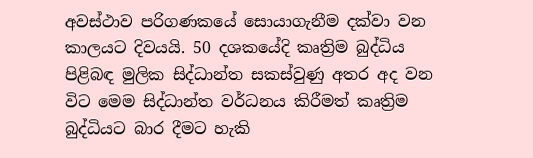අවස්ථාව පරිගණකයේ සොයාගැනීම දක්වා වන කාලයට දිවයයි. 50 දශකයේදි කෘත්‍රිම බුද්ධිය පිළිබඳ මුලික සිද්ධාන්ත සකස්වුණු අතර අද වන විට මෙම සිද්ධාන්ත වර්ධනය කිරීමත් කෘත්‍රිම බුද්ධියට බාර දීමට හැකි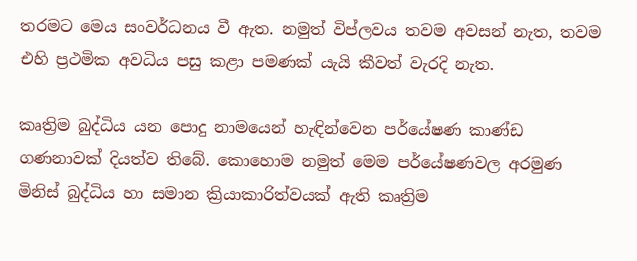තරමට මෙය සංවර්ධනය වී ඇත. නමුත් විප්ලවය තවම අවසන් නැත, තවම එහි ප්‍රථමික අවධිය පසු කළා පමණක් යැයි කීවත් වැරදි නැත.

කෘත්‍රිම බුද්ධිය යන පොදු නාමයෙන් හැඳින්වෙන පර්යේෂණ කාණ්ඩ ගණනාවක් දියත්ව තිබේ. කොහොම නමුත් මෙම පර්යේෂණවල අරමුණ මිනිස් බුද්ධිය හා සමාන ක්‍රියාකාරිත්වයක් ඇති කෘත්‍රිම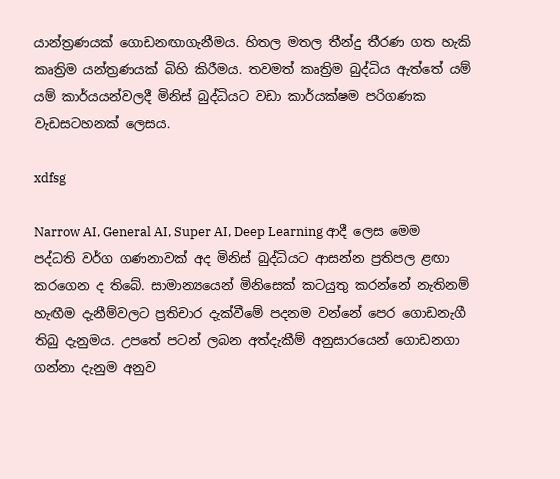යාන්ත්‍රණයක් ගොඩනඟාගැනීමය. හිතල මතල තීන්දු තීරණ ගත හැකි කෘත්‍රිම යන්ත්‍රණයක් බිහි කිරීමය. තවමත් කෘත්‍රිම බුද්ධිය ඇත්තේ යම් යම් කාර්යයන්වලදී මිනිස් බුද්ධියට වඩා කාර්යක්ෂම පරිගණක වැඩසටහනක් ලෙසය.

xdfsg

Narrow AI, General AI, Super AI, Deep Learning ආදී ලෙස මෙම පද්ධති වර්ග ගණනාවක් අද මිනිස් බුද්ධියට ආසන්න ප්‍රතිපල ළඟා කරගෙන ද තිබේ. සාමාන්‍යයෙන් මිනිසෙක් කටයුතු කරන්නේ නැතිනම් හැඟීම දැනීම්වලට ප්‍රතිචාර දැක්වීමේ පදනම වන්නේ පෙර ගොඩනැගී තිබු දැනුමය. උපතේ පටන් ලබන අත්දැකීම් අනුසාරයෙන් ගොඩනගා ගන්නා දැනුම අනුව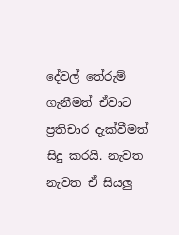දේවල් තේරුම් ගැනීමත් ඒවාට ප්‍රතිචාර දැක්වීමත් සිදු කරයි. නැවත නැවත ඒ සියලු‍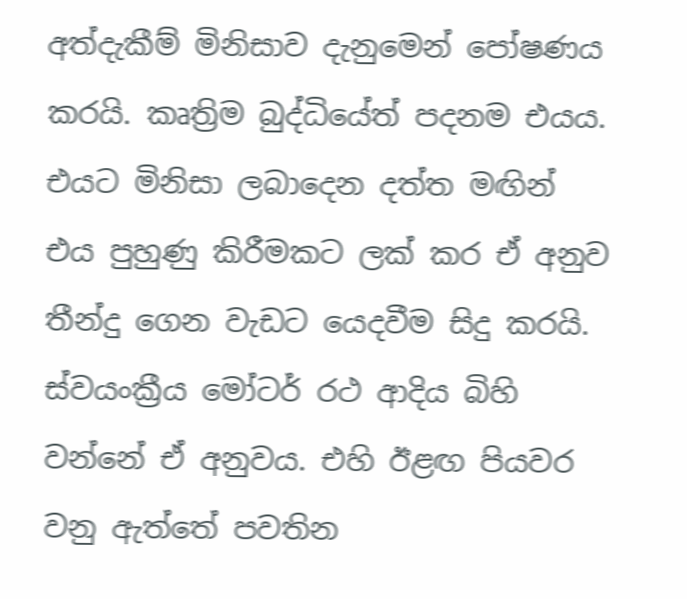අත්දැකීම් මිනිසාව දැනුමෙන් පෝෂණය කරයි. කෘත්‍රිම බුද්ධියේත් පදනම එයය. එයට මිනිසා ලබාදෙන දත්ත මඟින් එය පුහුණු කිරීමකට ලක් කර ඒ අනුව තීන්දු ගෙන වැඩට යෙදවීම සිදු කරයි. ස්වයංක්‍රීය මෝටර් රථ ආදිය බිහි වන්නේ ඒ අනුවය. එහි ඊළඟ පියවර වනු ඇත්තේ පවතින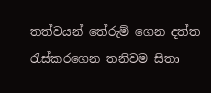තත්වයන් තේරුම් ගෙන දත්ත රැස්කරගෙන තනිවම සිතා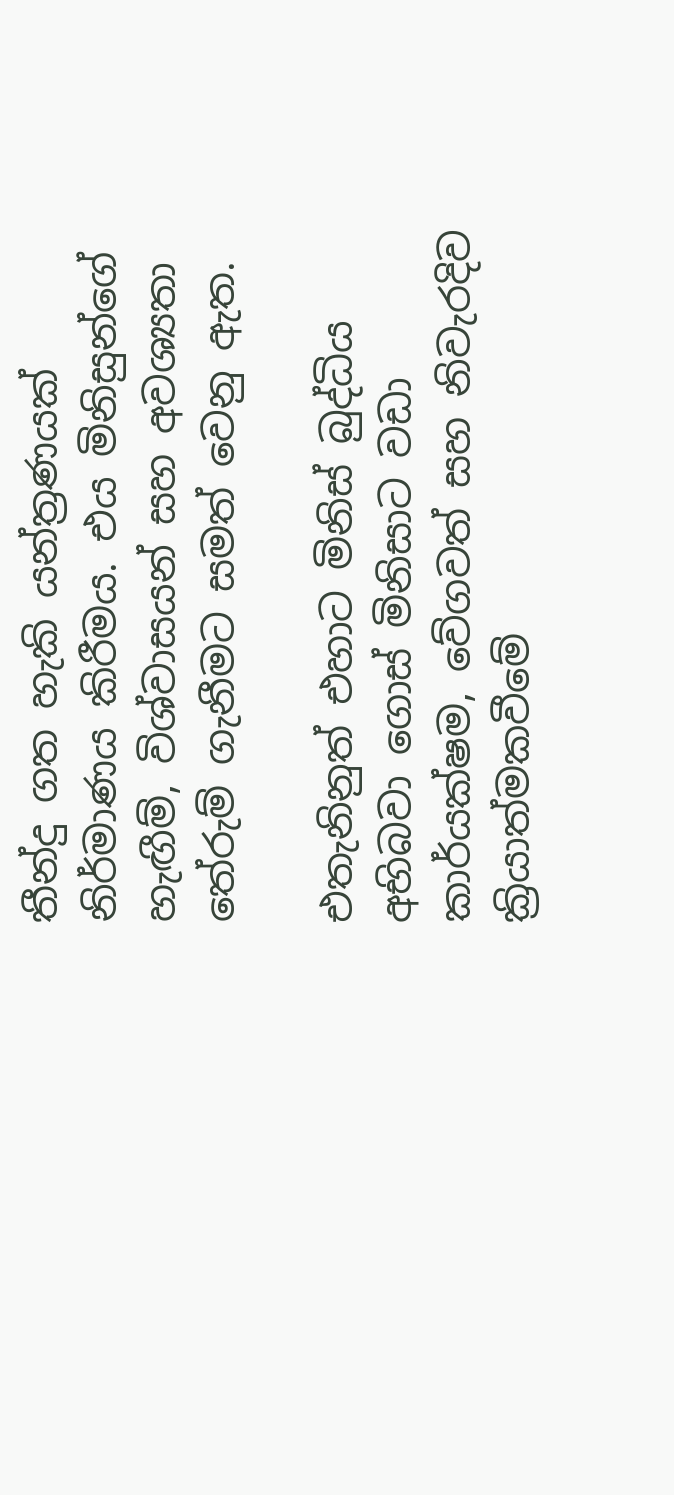තීන්දු ගත හැකි යන්ත්‍රණයක් නිර්මාණය කිරීමය. එය මිනිසුන්ගේ හැඟීම්, විශ්වාසයන් සහ අවශ්‍යතා තේරුම් ගැනීමට සමත් වෙනු ඇත.

එතැනිනුත් එහාට මිනිස් බුද්ධිය අභිබවා ගොස් මිනිසාට වඩා කාර්යක්ෂම, වේගවත් සහ නිවැරදිව ක්‍රියාත්මකවීමේ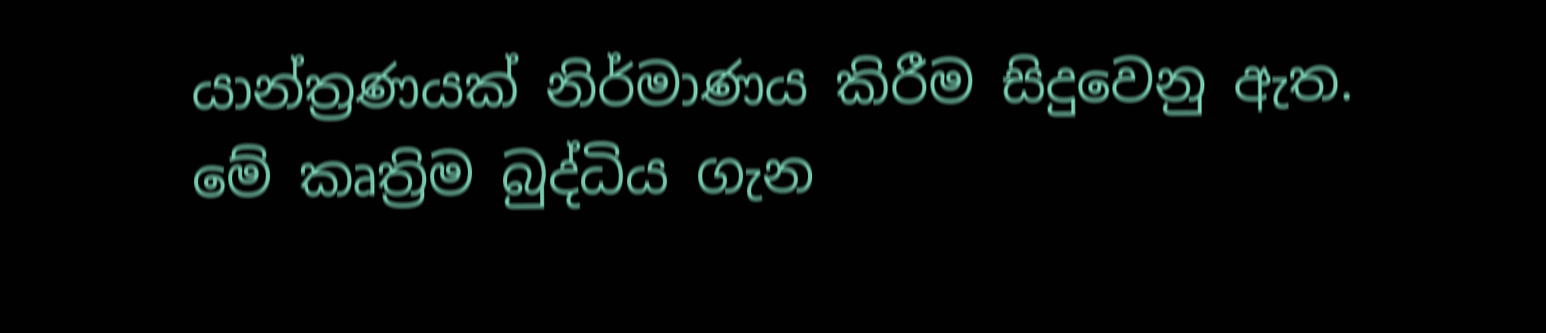යාන්ත්‍රණයක් නිර්මාණය කිරීම සිදුවෙනු ඇත. මේ කෘත්‍රිම බුද්ධිය ගැන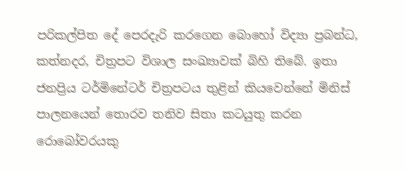පරිකල්පිත දේ පෙරදැරි කරගෙන බොහෝ විද්‍යා ප්‍රබන්ධ, කත්නදර, චිත්‍රපට විශාල සංඛ්‍යාවක් බිහි තිබේ. ඉතා ජනප්‍රිය ටර්මිනේටර් චිත්‍රපටය තුළින් කියවෙන්නේ මිනිස් පාලනයෙන් තොරව තනිව සිතා කටයුතු කරන රොබෝවරයකු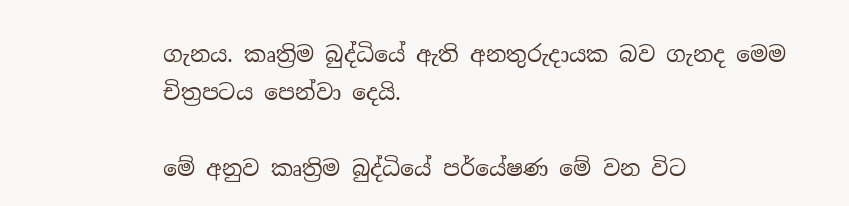ගැනය. කෘත්‍රිම බුද්ධියේ ඇති අනතුරුදායක බව ගැනද මෙම චිත්‍රපටය පෙන්වා දෙයි.

මේ අනුව කෘත්‍රිම බුද්ධියේ පර්යේෂණ මේ වන විට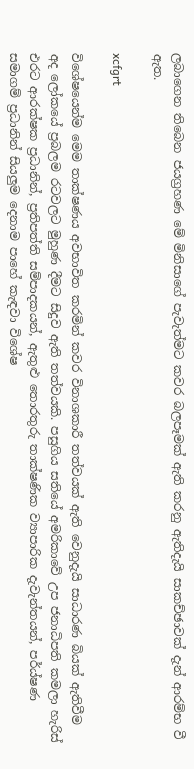ලබාගෙන තිබෙන ජයග්‍රහණ මේ මිනිසාගේ පැවැත්මට කවර බලපෑමක් ඇති කරනු ඇතිදැයි සාකච්ඡාවක් දැන් ආරම්භ වී ඇත.

xcfgrt

විශේෂයෙන්ම මෙම තාක්ෂණය අවභාවිත කරමින් කවර විනාශකාරී තත්වයක් ඇති වෙනුදැයි සාධාරණ බියක් ඇතිවීම අද ලෝකයේ ප්‍රබලම රටවලට මුහුණ දීමට සිදුව ඇති තත්වයකි. පසුගිය සතියේ අමරිකාවේ උප ජනාධිපති කමලා හැරිස් එරට ආරක්ෂක ප්‍රධානින්, ප්‍රතිපත්ති සම්පාදකයන්, ඇතුළු තොරතුරු තාක්ෂණික ව්‍යාපාරික දැවැන්තයන්, පර්ය්ෂණ සමාගම් ප්‍රධානින් සියලු‍ම දෙනාම පාහේ කැඳවා විශේෂ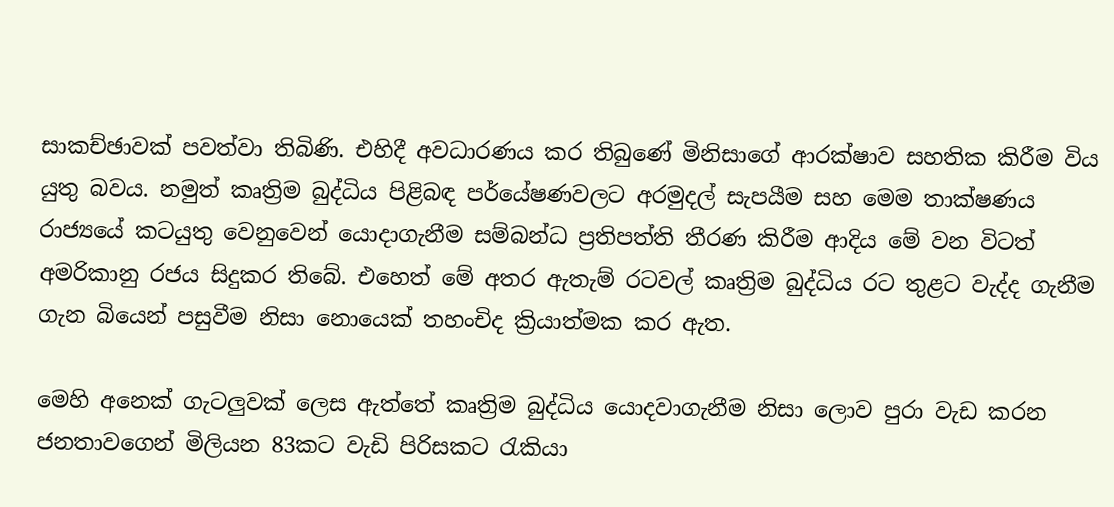සාකච්ඡාවක් පවත්වා තිබිණි. එහිදී අවධාරණය කර තිබුණේ මිනිසාගේ ආරක්ෂාව සහතික කිරීම විය යුතු බවය. නමුත් කෘත්‍රිම බුද්ධිය පිළිබඳ පර්යේෂණවලට අරමුදල් සැපයීම සහ මෙම තාක්ෂණය රාජ්‍යයේ කටයුතු වෙනුවෙන් යොදාගැනීම සම්බන්ධ ප්‍රතිපත්ති තීරණ කිරීම ආදිය මේ වන විටත් අමරිකානු රජය සිදුකර තිබේ. එහෙත් මේ අතර ඇතැම් රටවල් කෘත්‍රිම බුද්ධිය රට තුළට වැද්ද ගැනීම ගැන බියෙන් පසුවීම නිසා නොයෙක් තහංචිද ක්‍රියාත්මක කර ඇත.

මෙහි අනෙක් ගැටලු‍වක් ලෙස ඇත්තේ කෘත්‍රිම බුද්ධිය යොදවාගැනීම නිසා ලොව පුරා වැඩ කරන ජනතාවගෙන් මිලියන 83කට වැඩි පිරිසකට රැකියා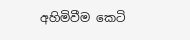අහිමිවීම කෙටි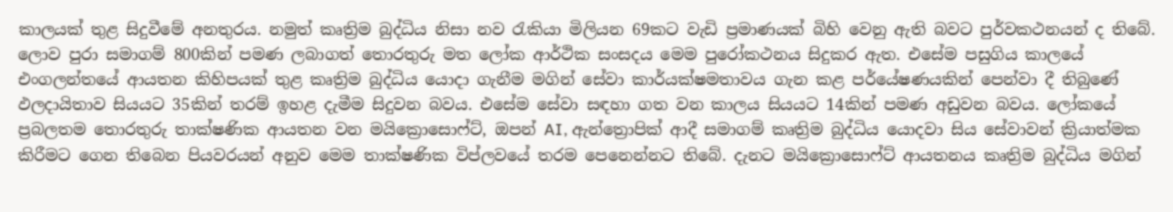කාලයක් තුළ සිදුවීමේ අනතුරය. නමුත් කෘත්‍රිම බුද්ධිය නිසා නව රැකියා මිලියන 69කට වැඩි ප්‍රමාණයක් බිහි වෙනු ඇති බවට පුර්වකථනයන් ද තිබේ. ලොව පුරා සමාගම් 800කින් පමණ ලබාගත් තොරතුරු මත ලෝක ආර්ථික සංසදය මෙම පුරෝකථනය සිදුකර ඇත. එසේම පසුගිය කාලයේ එංගලන්තයේ ආයතන කිහිපයක් තුළ කෘත්‍රිම බුද්ධිය යොදා ගැනීම මගින් සේවා කාර්යක්ෂමතාවය ගැන කළ පර්යේෂණයකින් පෙන්වා දී තිබුණේ ඵලදායිතාව සියයට 35කින් තරම් ඉහළ දැමීම සිදුවන බවය. එසේම සේවා සඳහා ගත වන කාලය සියයට 14කින් පමණ අඩුවන බවය. ලෝකයේ ප්‍රබලතම තොරතුරු තාක්ෂණික ආයතන වන මයික්‍රොසොෆ්ට්, ඔපන් AI, ඇන්ත්‍රොපික් ආදී සමාගම් කෘත්‍රිම බුද්ධිය යොදවා සිය සේවාවන් ක්‍රියාත්මක කිරීමට ගෙන තිබෙන පියවරයන් අනුව මෙම තාක්ෂණික විප්ලවයේ තරම පෙනෙන්නට තිබේ. දැනට මයික්‍රොසොෆ්ට් ආයතනය කෘත්‍රිම බුද්ධිය මගින්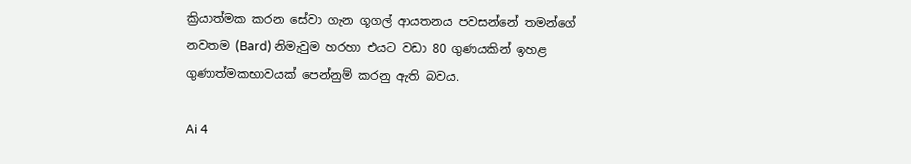ක්‍රියාත්මක කරන සේවා ගැන ගූගල් ආයතනය පවසන්නේ තමන්ගේ නවතම (Bard) නිමැවුම හරහා එයට වඩා 80 ගුණයකින් ඉහළ ගුණාත්මකභාවයක් පෙන්නුම් කරනු ඇති බවය.

Ai 4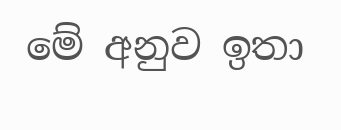මේ අනුව ඉතා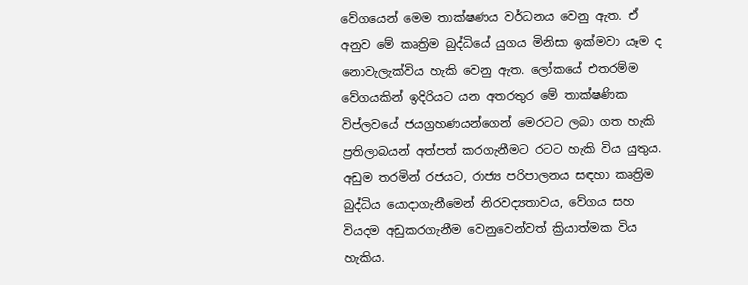වේගයෙන් මෙම තාක්ෂණය වර්ධනය වෙනු ඇත. ඒ අනුව මේ කෘත්‍රිම බුද්ධියේ යුගය මිනිසා ඉක්මවා යෑම ද නොවැලැක්විය හැකි වෙනු ඇත. ලෝකයේ එතරම්ම වේගයකින් ඉදිරියට යන අතරතුර මේ තාක්ෂණික විප්ලවයේ ජයග්‍රහණයන්ගෙන් මෙරටට ලබා ගත හැකි ප්‍රතිලාබයන් අත්පත් කරගැනීමට රටට හැකි විය යුතුය. අඩුම තරමින් රජයට, රාජ්‍ය පරිපාලනය සඳහා කෘත්‍රිම බුද්ධිය යොදාගැනීමෙන් නිරවද්‍යතාවය, වේගය සහ වියදම අඩුකරගැනීම වෙනුවෙන්වත් ක්‍රියාත්මක විය හැකිය.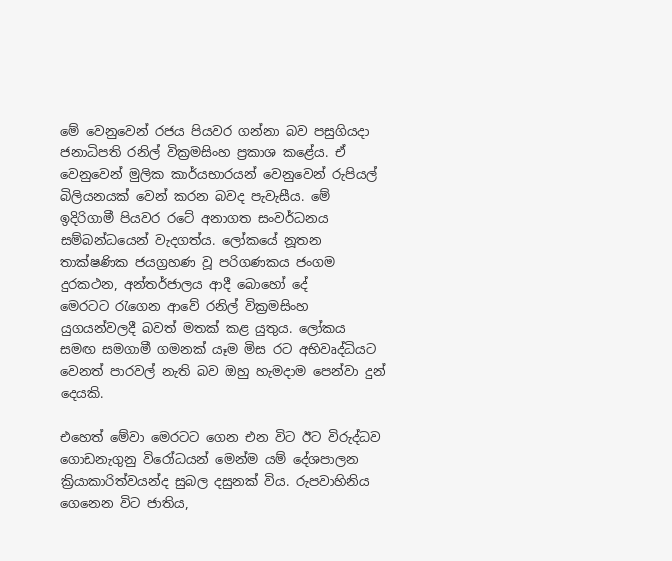මේ වෙනුවෙන් රජය පියවර ගන්නා බව පසුගියදා ජනාධිපති රනිල් වික්‍රමසිංහ ප්‍රකාශ කළේය. ඒ වෙනුවෙන් මුලික කාර්යභාරයන් වෙනුවෙන් රුපියල් බිලියනයක් වෙන් කරන බවද පැවැසීය. මේ ඉදිරිගාමී පියවර රටේ අනාගත සංවර්ධනය සම්බන්ධයෙන් වැදගත්ය. ලෝකයේ නූතන තාක්ෂණික ජයග්‍රහණ වූ පරිගණකය ජංගම දුරකථන, අන්තර්ජාලය ආදී බොහෝ දේ මෙරටට ‍රැගෙන ආවේ රනිල් වික්‍රමසිංහ යුගයන්වලදී බවත් මතක් කළ යුතුය. ලෝකය සමඟ සමගාමී ගමනක් යෑම මිස රට අභිවෘද්ධියට වෙනත් පාරවල් නැති බව ඔහු හැමදාම පෙන්වා දුන් දෙයකි.

එහෙත් මේවා මෙරටට ගෙන එන විට ඊට විරුද්ධව ගොඩනැගුනු විරෝධයන් මෙන්ම යම් දේශපාලන ක්‍රියාකාරිත්වයන්ද සුබල දසුනක් විය. රුපවාහිනිය ගෙනෙන විට ජාතිය,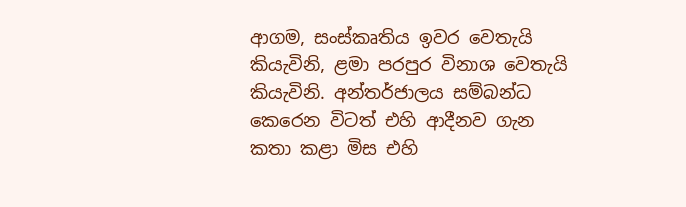ආගම, සංස්කෘතිය ඉවර වෙතැයි කියැවිනි, ළමා පරපුර විනාශ වෙතැයි කියැවිනි. අන්තර්ජාලය සම්බන්ධ කෙරෙන විටත් එහි ආදීනව ගැන කතා කළා මිස එහි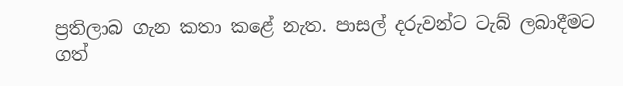ප්‍රතිලාබ ගැන කතා කළේ නැත. පාසල් දරුවන්ට ටැබ් ලබාදීමට ගත්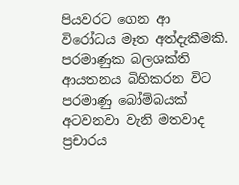පියවරට ගෙන ආ විරෝධය මෑත අත්දැකීමකි. පරමාණුක බලශක්ති ආයතනය බිහිකරන විට පරමාණු බෝම්බයක් අටවනවා වැනි මතවාද ප්‍රචාරය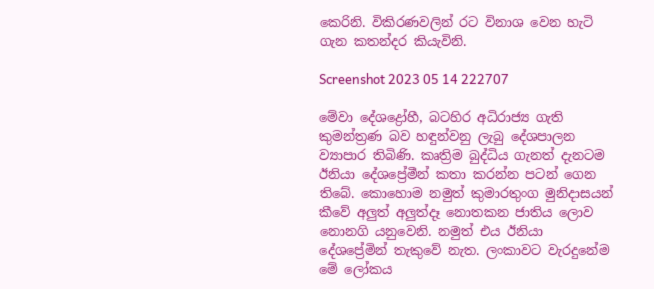කෙරිනි. විකිරණවලින් රට විනාශ වෙන හැටි ගැන කතන්දර කියැවිනි.

Screenshot 2023 05 14 222707

මේවා දේශද්‍රෝහී, බටහිර අධිරාජ්‍ය ගැති කුමන්ත්‍රණ බව හඳුන්වනු ලැබු දේශපාලන ව්‍යාපාර තිබිණි. කෘත්‍රිම බුද්ධිය ගැනත් දැනටම ඊනියා දේශප්‍රේමීන් කතා කරන්න පටන් ගෙන තිබේ. කොහොම නමුත් කුමාරතුංග මුනිදාසයන් කීවේ අලු‍ත් අලු‍ත්දෑ නොතකන ජාතිය ලොව නොනගි යනුවෙනි. නමුත් එය ඊනියා දේශප්‍රේමින් තැකුවේ නැත. ලංකාවට වැරදුනේම මේ ලෝකය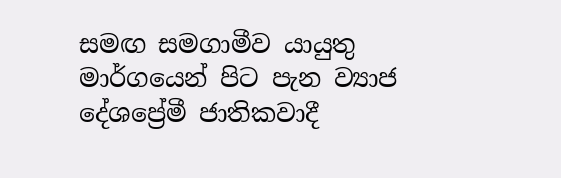සමඟ සමගාමීව යායුතු මාර්ගයෙන් පිට පැන ව්‍යාජ දේශප්‍රේමී ජාතිකවාදී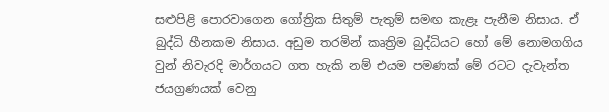සළුපිළි පොරවාගෙන ගෝත්‍රික සිතුම් පැතුම් සමඟ කැළෑ පැනීම නිසාය. ඒ බුද්ධි හීනකම නිසාය. අඩුම තරමින් කෘත්‍රිම බුද්ධියට හෝ මේ නොමගගිය වුන් නිවැරදි මාර්ගයට ගත හැකි නම් එයම පමණක් මේ රටට දැවැන්ත ජයග්‍රණයක් වෙනු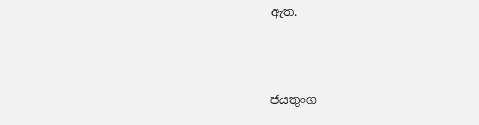ඇත.



ජයතුංග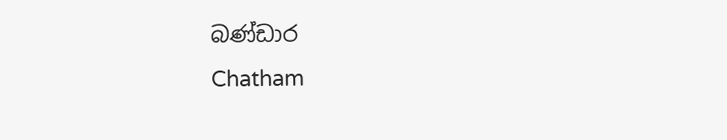බණ්ඩාර
Chatham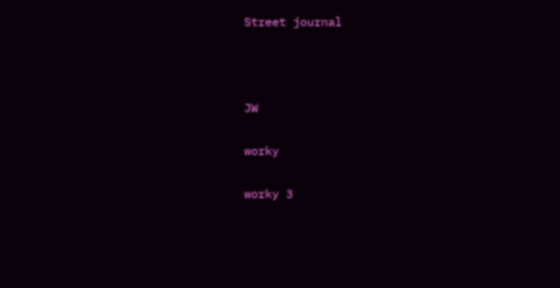Street journal



JW

worky

worky 3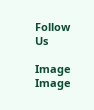Follow Us

Image
Image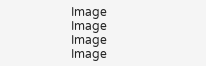Image
Image
Image
Image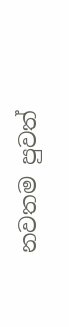නවතම පුවත්